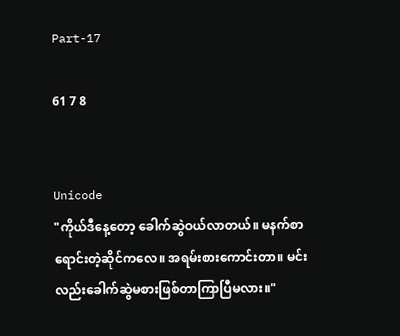Part-17

61 7 8


Unicode
"ကိုယ်ဒီနေ့တော့ ခေါက်ဆွဲဝယ်လာတယ်။ မနက်စာရောင်းတဲ့ဆိုင်ကလေ။ အရမ်းစားကောင်းတာ။ မင်းလည်းခေါက်ဆွဲမစားဖြစ်တာကြာပြီမလား။"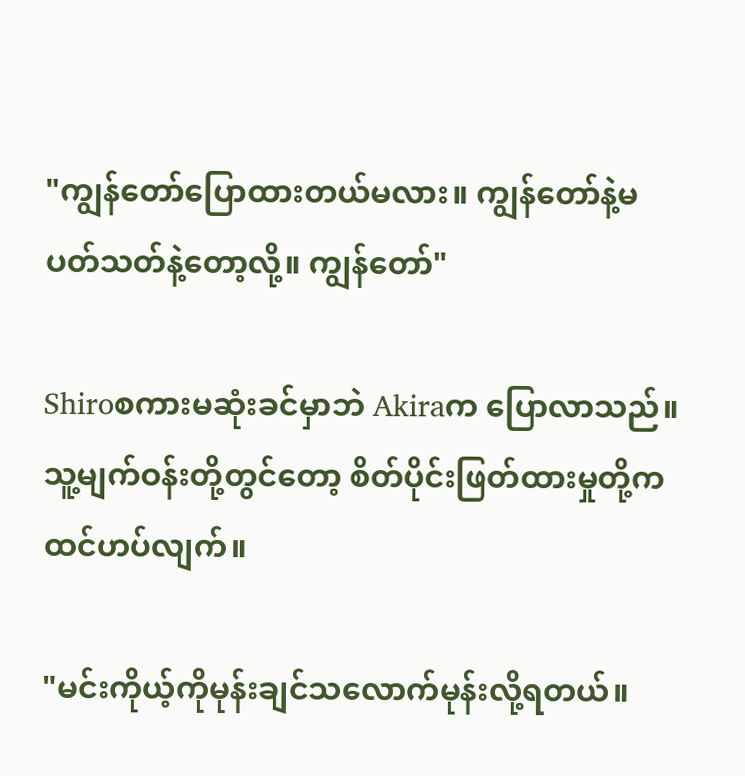"ကျွန်တော်ပြောထားတယ်မလား။ ကျွန်တော်နဲ့မပတ်သတ်နဲ့တော့လို့။ ကျွန်တော်"

Shiroစကားမဆုံးခင်မှာဘဲ Akiraက ပြောလာသည်။ သူ့မျက်ဝန်းတို့တွင်တော့ စိတ်ပိုင်းဖြတ်ထားမှုတို့က ထင်ဟပ်လျက်။

"မင်းကိုယ့်ကိုမုန်းချင်သလောက်မုန်းလို့ရတယ်။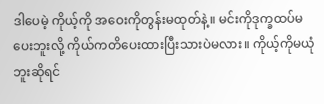ဒါပေမဲ့ ကိုယ့်ကို အဝေးကိုတွန်းမထုတ်နဲ့။ မင်းကိုဒုက္ခထပ်မပေးဘူးလို့ ကိုယ်ကတိပေးထားပြီးသားပဲမလား။ ကိုယ့်ကိုမယုံဘူးဆိုရင်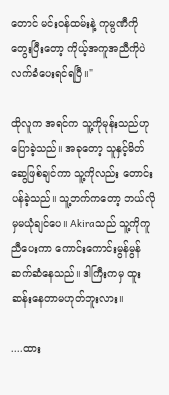တောင် မင်းဝန်ထမ်းနဲ့ ကုမ္ပဏီကိုတွေးပြီးတော့ ကိုယ့်အကူအညီကိုပဲ လက်ခံပေးရင်ရပြီ။"

ထိုလူက အရင်က သူ့ကိုမုန်းသည်ဟု ပြောခဲ့သည်။ အခုတော့ သူနှင့်မိတ်ဆွေဖြစ်ချင်ကာ သူ့ကိုလည်း တောင်းပန်ခဲ့သည်။ သူ့ဘက်ကတော့ ဘယ်လိုမှမယုံချင်ပေ။ Akiraသည် သူ့ကိုကူညီပေးကာ ကောင်းကောင်းမွန်မွန်ဆက်ဆံနေသည်။ ဒါကြီးကမှ ထူးဆန်းနေတာမဟုတ်ဘူးလား။

....ထား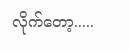လိုက်တော့.....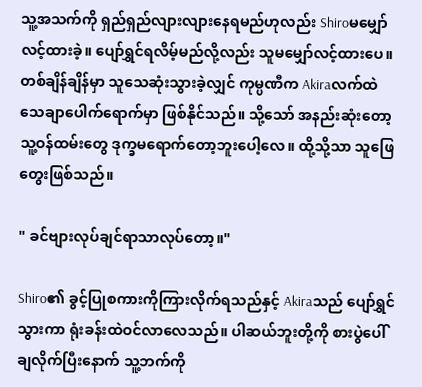သူ့အသက်ကို ရှည်ရှည်လျားလျားနေရမည်ဟုလည်း Shiroမမျှော်လင့်ထားခဲ့။ ပျော်ရွှင်ရလိမ့်မည်လို့လည်း သူမမျှော်လင့်ထားပေ။ တစ်ချိန်ချိန်မှာ သူသေဆုံးသွားခဲ့လျှင် ကုမ္ပဏီက Akiraလက်ထဲသေချာပေါက်ရောက်မှာ ဖြစ်နိုင်သည်။ သို့သော် အနည်းဆုံးတော့ သူ့ဝန်ထမ်းတွေ ဒုက္ခမရောက်တော့ဘူးပေါ့လေ။ ထို့သို့သာ သူဖြေတွေးဖြစ်သည်။

" ခင်ဗျားလုပ်ချင်ရာသာလုပ်တော့။"

Shiro၏ ခွင့်ပြုစကားကိုကြားလိုက်ရသည်နှင့် Akiraသည် ပျော်ရွှင်သွားကာ ရုံးခန်းထဲဝင်လာလေသည်။ ပါဆယ်ဘူးတို့ကို စားပွဲပေါ်ချလိုက်ပြီးနောက် သူ့ဘက်ကို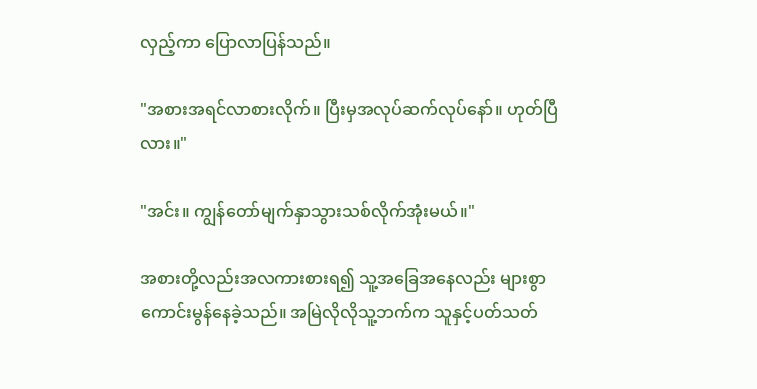လှည့်ကာ ပြောလာပြန်သည်။

"အစားအရင်လာစားလိုက်။ ပြီးမှအလုပ်ဆက်လုပ်နော်။ ဟုတ်ပြီလား။"

"အင်း။ ကျွန်တော်မျက်နှာသွားသစ်လိုက်အုံးမယ်။"

အစားတို့လည်းအလကားစားရ၍ သူ့အခြေအနေလည်း များစွာကောင်းမွန်နေခဲ့သည်။ အမြဲလိုလိုသူ့ဘက်က သူနှင့်ပတ်သတ်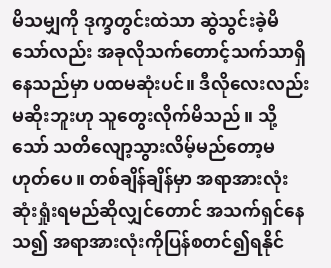မိသမျှကို ဒုက္ခတွင်းထဲသာ ဆွဲသွင်းခဲ့မိသော်လည်း အခုလိုသက်တောင့်သက်သာရှိနေသည်မှာ ပထမဆုံးပင်။ ဒီလိုလေးလည်း မဆိုးဘူးဟု သူတွေးလိုက်မိသည်။ သို့သော် သတိလျော့သွားလိမ့်မည်တော့မဟုတ်ပေ။ တစ်ချိန်ချိန်မှာ အရာအားလုံးဆုံးရှုံးရမည်ဆိုလျှင်တောင် အသက်ရှင်နေသ၍ အရာအားလုံးကိုပြန်စတင်၍ရနိုင်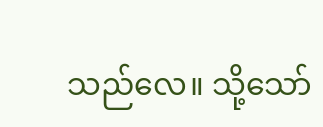သည်လေ။ သို့သော်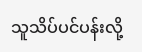သူသိပ်ပင်ပန်းလို့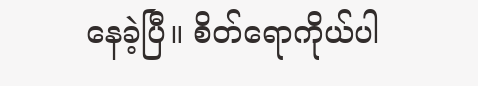နေခဲ့ပြီ။ စိတ်ရောကိုယ်ပါ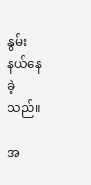နွမ်းနယ်နေခဲ့သည်။

အ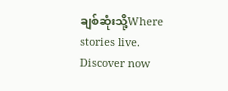ချစ်ဆုံးသို့Where stories live. Discover now